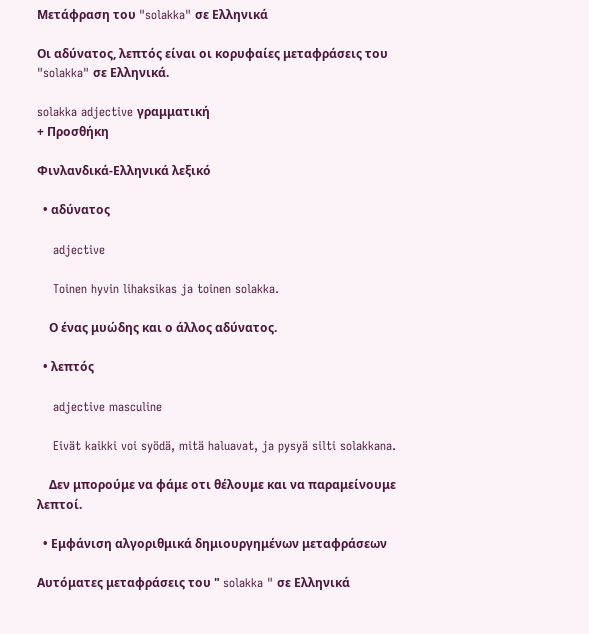Μετάφραση του "solakka" σε Ελληνικά

Οι αδύνατος, λεπτός είναι οι κορυφαίες μεταφράσεις του "solakka" σε Ελληνικά.

solakka adjective γραμματική
+ Προσθήκη

Φινλανδικά-Ελληνικά λεξικό

  • αδύνατος

    adjective

    Toinen hyvin lihaksikas ja toinen solakka.

    Ο ένας μυώδης και ο άλλος αδύνατος.

  • λεπτός

    adjective masculine

    Eivät kaikki voi syödä, mitä haluavat, ja pysyä silti solakkana.

    Δεν μπορούμε να φάμε οτι θέλουμε και να παραμείνουμε λεπτοί.

  • Εμφάνιση αλγοριθμικά δημιουργημένων μεταφράσεων

Αυτόματες μεταφράσεις του " solakka " σε Ελληνικά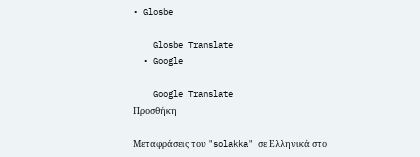• Glosbe

    Glosbe Translate
  • Google

    Google Translate
Προσθήκη

Μεταφράσεις του "solakka" σε Ελληνικά στο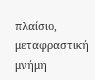πλαίσιο, μεταφραστική μνήμη